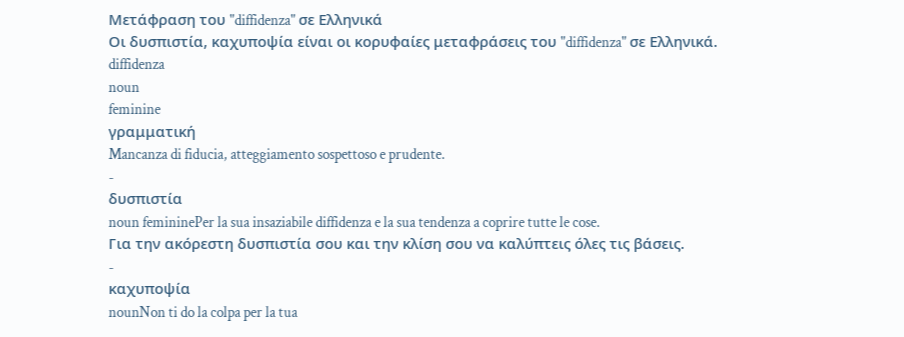Μετάφραση του "diffidenza" σε Ελληνικά
Οι δυσπιστία, καχυποψία είναι οι κορυφαίες μεταφράσεις του "diffidenza" σε Ελληνικά.
diffidenza
noun
feminine
γραμματική
Mancanza di fiducia, atteggiamento sospettoso e prudente.
-
δυσπιστία
noun femininePer la sua insaziabile diffidenza e la sua tendenza a coprire tutte le cose.
Για την ακόρεστη δυσπιστία σου και την κλίση σου να καλύπτεις όλες τις βάσεις.
-
καχυποψία
nounNon ti do la colpa per la tua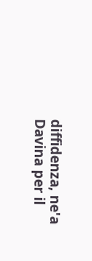diffidenza, ne'a Davina per il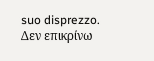suo disprezzo.
Δεν επικρίνω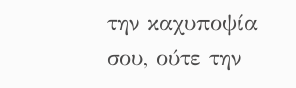την καχυποψία σου, ούτε την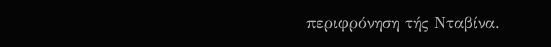περιφρόνηση τής Νταβίνα.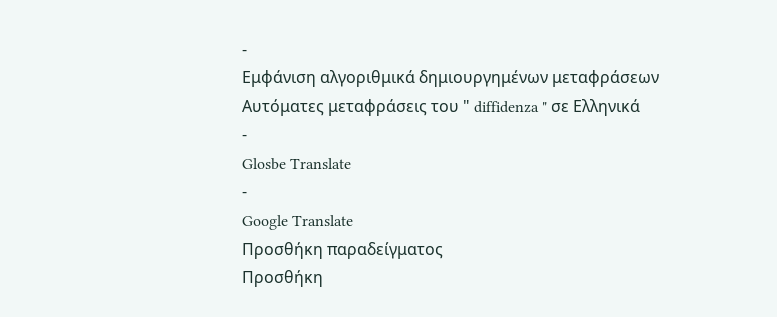-
Εμφάνιση αλγοριθμικά δημιουργημένων μεταφράσεων
Αυτόματες μεταφράσεις του " diffidenza " σε Ελληνικά
-
Glosbe Translate
-
Google Translate
Προσθήκη παραδείγματος
Προσθήκη